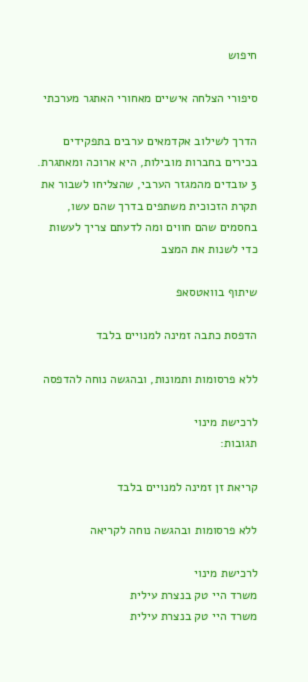חיפוש

סיפורי הצלחה אישיים מאחורי האתגר מערכתי

הדרך לשילוב אקדמאים ערבים בתפקידים בכירים בחברות מובילות, היא ארוכה ומאתגרת. 3 עובדים מהמגזר הערבי, שהצליחו לשבור את תקרת הזכוכית משתפים בדרך שהם עשו, בחסמים שהם חווים ומה לדעתם צריך לעשות כדי לשנות את המצב

שיתוף בוואטסאפ

הדפסת כתבה זמינה למנויים בלבד

ללא פרסומות ותמונות, ובהגשה נוחה להדפסה

לרכישת מינוי
תגובות:

קריאת זן זמינה למנויים בלבד

ללא פרסומות ובהגשה נוחה לקריאה

לרכישת מינוי
משרד היי טק בנצרת עילית
משרד היי טק בנצרת עילית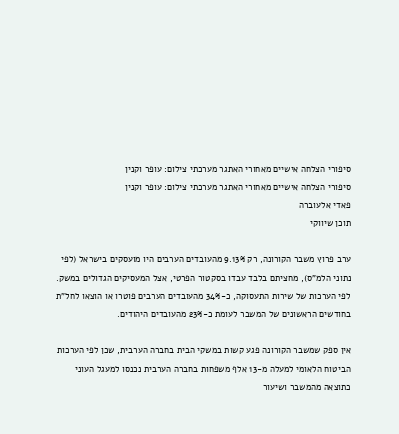סיפורי הצלחה אישיים מאחורי האתגר מערכתי צילום: עופר וקנין
סיפורי הצלחה אישיים מאחורי האתגר מערכתי צילום: עופר וקנין
פאדי אלעוברה
תוכן שיווקי

ערב פרוץ משבר הקורונה, רק 9.13% מהעובדים הערבים היו מועסקים בישראל (לפי נתוני הלמ"ס), מחציתם בלבד עבדו בסקטור הפרטי, אצל המעסיקים הגדולים במשק. לפי הערכות של שירות התעסוקה, כ-34% מהעובדים הערבים פוטרו או הוצאו לחל”ת בחודשים הראשונים של המשבר לעומת כ-23% מהעובדים היהודים.

אין ספק שמשבר הקורונה פגע קשות במשקי הבית בחברה הערבית, שכן לפי הערכות הביטוח הלאומי למעלה מ-13 אלף משפחות בחברה הערבית נכנסו למעגל העוני כתוצאה מהמשבר ושיעור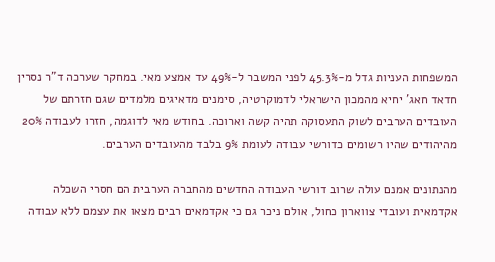המשפחות העניות גדל מ-45.3% לפני המשבר ל-49% עד אמצע מאי. במחקר שערכה ד"ר נסרין חדאד חאג' יחיא מהמכון הישראלי לדמוקרטיה, סימנים מדאיגים מלמדים שגם חזרתם של העובדים הערבים לשוק התעסוקה תהיה קשה וארוכה. בחודש מאי לדוגמה, חזרו לעבודה 20% מהיהודים שהיו רשומים כדורשי עבודה לעומת 9% בלבד מהעובדים הערבים.

מהנתונים אמנם עולה שרוב דורשי העבודה החדשים מהחברה הערבית הם חסרי השכלה אקדמאית ועובדי צווארון כחול, אולם ניכר גם כי אקדמאים רבים מצאו את עצמם ללא עבודה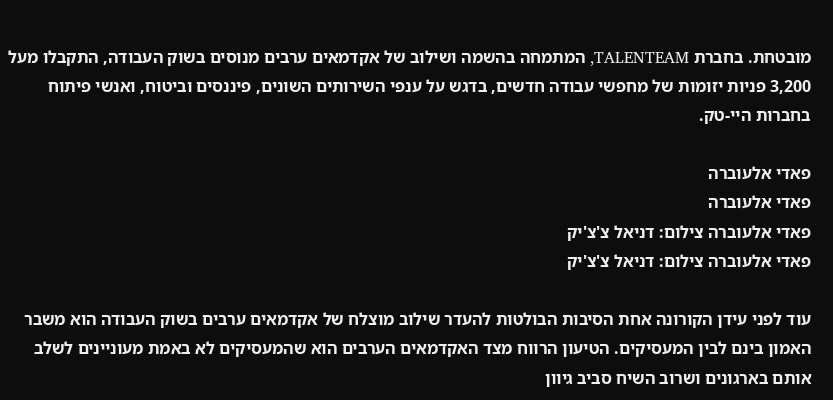מובטחת. בחברת TALENTEAM, המתמחה בהשמה ושילוב של אקדמאים ערבים מנוסים בשוק העבודה, התקבלו מעל 3,200 פניות יזומות של מחפשי עבודה חדשים, בדגש על ענפי השירותים השונים, פיננסים וביטוח, ואנשי פיתוח בחברות היי-טק.

פאדי אלעוברה
פאדי אלעוברה
פאדי אלעוברה צילום: דניאל צ'צ'יק
פאדי אלעוברה צילום: דניאל צ'צ'יק

עוד לפני עידן הקורונה אחת הסיבות הבולטות להעדר שילוב מוצלח של אקדמאים ערבים בשוק העבודה הוא משבר האמון בינם לבין המעסיקים. הטיעון הרווח מצד האקדמאים הערבים הוא שהמעסיקים לא באמת מעוניינים לשלב אותם בארגונים ושרוב השיח סביב גיוון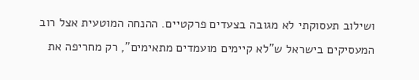ושילוב תעסוקתי לא מגובה בצעדים פרקטיים. ההנחה המוטעית אצל רוב המעסיקים בישראל ש"לא קיימים מועמדים מתאימים", רק מחריפה את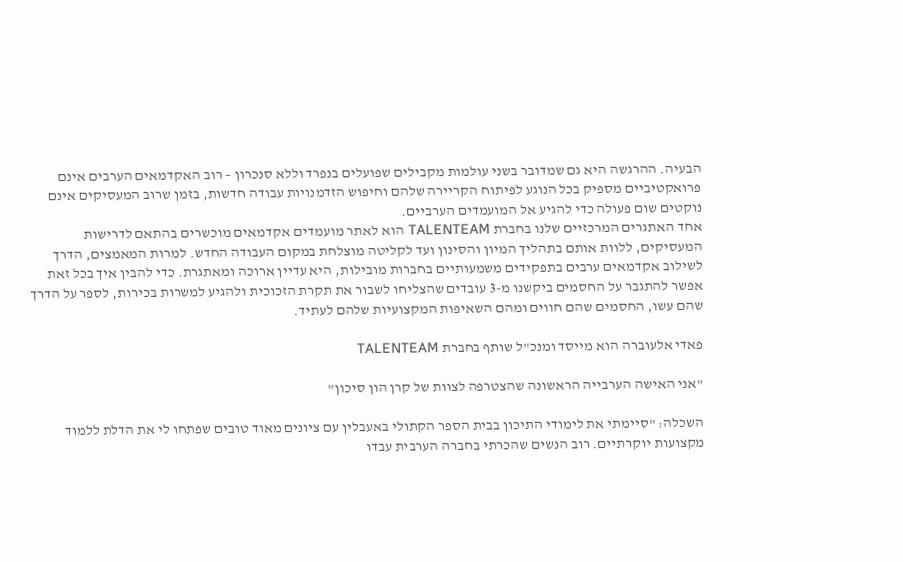הבעיה. ההרגשה היא גם שמדובר בשני עולמות מקבילים שפועלים בנפרד וללא סנכרון – רוב האקדמאים הערבים אינם פרואקטיביים מספיק בכל הנוגע לפיתוח הקריירה שלהם וחיפוש הזדמנויות עבודה חדשות, בזמן שרוב המעסיקים אינם נוקטים שום פעולה כדי להגיע אל המועמדים הערביים.
אחד האתגרים המרכזיים שלנו בחברת TALENTEAM הוא לאתר מועמדים אקדמאים מוכשרים בהתאם לדרישות המעסיקים, ללוות אותם בתהליך המיון והסינון ועד לקליטה מוצלחת במקום העבודה החדש. למרות המאמצים, הדרך לשילוב אקדמאים ערבים בתפקידים משמעותיים בחברות מובילות, היא עדיין ארוכה ומאתגרת. כדי להבין איך בכל זאת אפשר להתגבר על החסמים ביקשנו מ-3 עובדים שהצליחו לשבור את תקרת הזכוכית ולהגיע למשרות בכירות, לספר על הדרך שהם עשו, החסמים שהם חווים ומהם השאיפות המקצועיות שלהם לעתיד.

פאדי אלעוברה הוא מייסד ומנכ"ל שותף בחברת TALENTEAM

"אני האישה הערבייה הראשונה שהצטרפה לצוות של קרן הון סיכון"

השכלה: "סיימתי את לימודי התיכון בבית הספר הקתולי באעבלין עם ציונים מאוד טובים שפתחו לי את הדלת ללמוד מקצועות יוקרתיים. רוב הנשים שהכרתי בחברה הערבית עבדו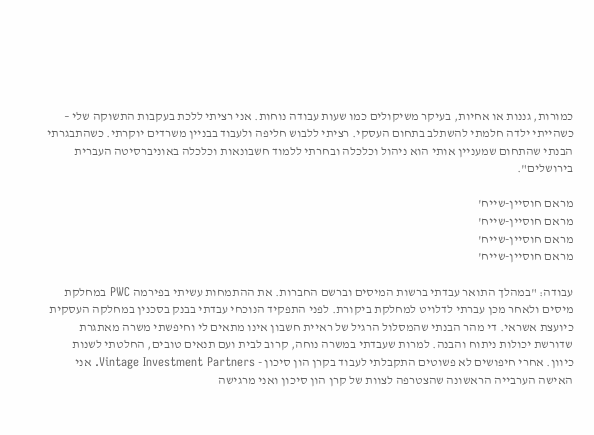כמורות, גננות או אחיות, בעיקר משיקולים כמו שעות עבודה נוחות. אני רציתי ללכת בעקבות התשוקה שלי – כשהייתי ילדה חלמתי להשתלב בתחום העסקי. רציתי ללבוש חליפה ולעבוד בבניין משרדים יוקרתי. כשהתבגרתי הבנתי שהתחום שמעניין אותי הוא ניהול וכלכלה ובחרתי ללמוד חשבונאות וכלכלה באוניברסיטה העברית בירושלים".

מראם חוסיין-שייח'
מראם חוסיין-שייח'
מראם חוסיין-שייח'
מראם חוסיין-שייח'

עבודה: "במהלך התואר עבדתי ברשות המיסים וברשם החברות. את ההתמחות עשיתי בפירמה PWC במחלקת מיסים ולאחר מכן עברתי לדלויט למחלקת ביקורת. לפני התפקיד הנוכחי עבדתי בבנק בסכנין במחלקה העסקית כיועצת אשראי. די מהר הבנתי שהמסלול הרגיל של ראיית חשבון אינו מתאים לי וחיפשתי משרה מאתגרת שדורשת יכולות ניתוח והבנה. למרות שעבדתי במשרה נוחה, קרוב לבית ועם תנאים טובים, החלטתי לשנות כיוון. אחרי חיפושים לא פשוטים התקבלתי לעבוד בקרן הון סיכון - Vintage Investment Partners. אני האישה הערבייה הראשונה שהצטרפה לצוות של קרן הון סיכון ואני מרגישה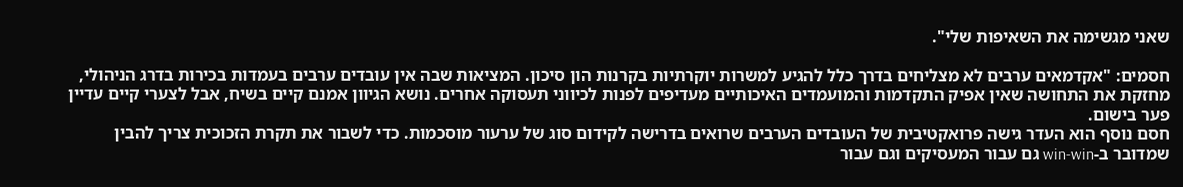שאני מגשימה את השאיפות שלי".

חסמים: "אקדמאים ערבים לא מצליחים בדרך כלל להגיע למשרות יוקרתיות בקרנות הון סיכון. המציאות שבה אין עובדים ערבים בעמדות בכירות בדרג הניהולי, מחזקת את התחושה שאין אפיק התקדמות והמועמדים האיכותיים מעדיפים לפנות לכיווני תעסוקה אחרים. נושא הגיוון אמנם קיים בשיח, אבל לצערי קיים עדיין פער בישום.
חסם נוסף הוא העדר גישה פרואקטיבית של העובדים הערבים שרואים בדרישה לקידום סוג של ערעור מוסכמות. כדי לשבור את תקרת הזכוכית צריך להבין שמדובר ב-win-win גם עבור המעסיקים וגם עבור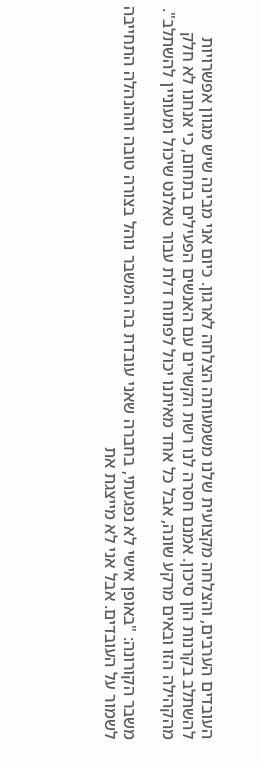העובדים הערבים, והצלחה מקצועית שלנו משמעותה הצלחה לארגון. כיום אני מבינה שיש מגוון אפשרויות להשתלב בקרנות הון סיכון. אמנם חסרה לנו רשת הקשרים עם האנשים הפעילים בתחום, כי אנחנו לא חלק מהקהילה הזו ובאים מרקע שונה, אבל כל אחד מאיתנו יכול לפתוח דלת עבור טאלנט שיכול ומעוניין להשתלב".

משבר הקורונה: "באופן אישי לא נפגעתי, בחברה שאני עובדת בה המשבר נוהל בצורה טובה וההנהלה התחייבה לשמור על העובדים. אבל אני לא מייצגת את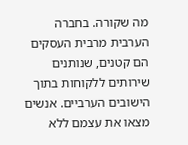מה שקורה. בחברה הערבית מרבית העסקים הם קטנים, שנותנים שירותים ללקוחות בתוך הישובים הערביים. אנשים מצאו את עצמם ללא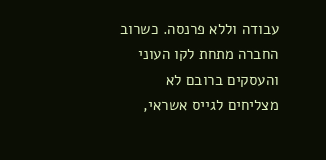עבודה וללא פרנסה. כשרוב החברה מתחת לקו העוני והעסקים ברובם לא מצליחים לגייס אשראי,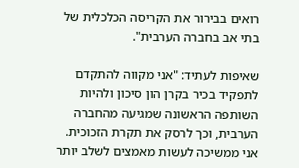רואים בבירור את הקריסה הכלכלית של בתי אב בחברה הערבית".

שאיפות לעתיד: "אני מקווה להתקדם לתפקיד בכיר בקרן הון סיכון ולהיות השותפה הראשונה שמגיעה מהחברה הערבית, וכך לרסק את תקרת הזכוכית. אני ממשיכה לעשות מאמצים לשלב יותר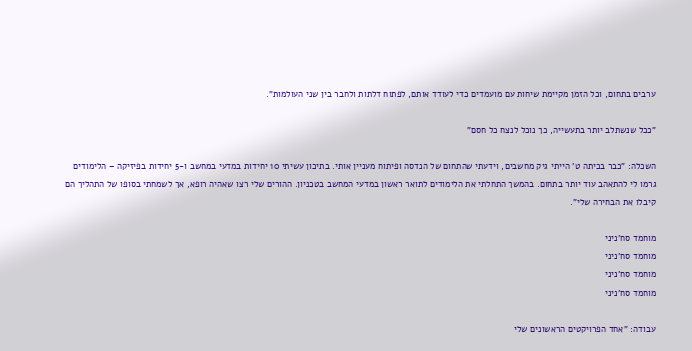ערבים בתחום, וכל הזמן מקיימת שיחות עם מועמדים כדי לעודד אותם, לפתוח דלתות ולחבר בין שני העולמות".

"ככל שנשתלב יותר בתעשייה, כך נוכל לנצח כל חסם"

השכלה: "כבר בכיתה ט' הייתי גיק מחשבים, וידעתי שהתחום של הנדסה ופיתוח מעניין אותי. בתיכון עשיתי 10 יחידות במדעי במחשב ו-5 יחידות בפיזיקה – הלימודים גרמו לי להתאהב עוד יותר בתחום. בהמשך התחלתי את הלימודים לתואר ראשון במדעי המחשב בטכניון. ההורים שלי רצו שאהיה רופא, אך לשמחתי בסופו של התהליך הם קיבלו את הבחירה שלי".

מוחמד סח'ניני
מוחמד סח'ניני
מוחמד סח'ניני
מוחמד סח'ניני

עבודה: "אחד הפרויקטים הראשונים שלי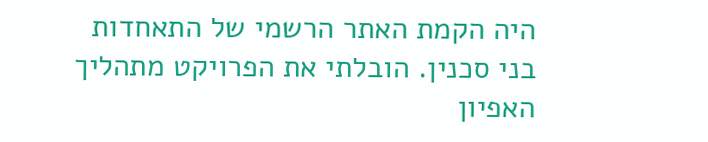היה הקמת האתר הרשמי של התאחדות בני סכנין. הובלתי את הפרויקט מתהליך האפיון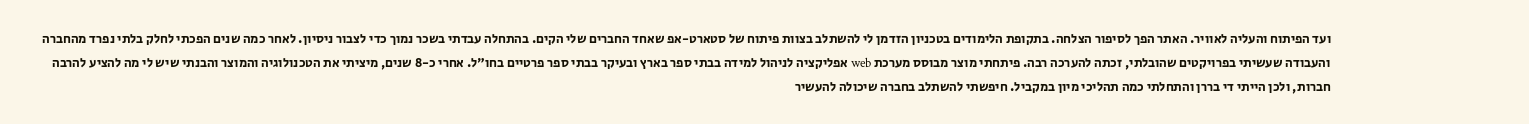ועד הפיתוח והעליה לאוויר. האתר הפך לסיפור הצלחה. בתקופת הלימודים בטכניון הזדמן לי להשתלב בצוות פיתוח של סטארט-אפ שאחד החברים שלי הקים. בהתחלה עבדתי בשכר נמוך כדי לצבור ניסיון. לאחר כמה שנים הפכתי לחלק בלתי נפרד מהחברה והעבודה שעשיתי בפרויקטים שהובלתי, זכתה להערכה רבה. פיתחתי מוצר מבוסס מערכת web אפליקציה לניהול למידה בבתי ספר בארץ ובעיקר בבתי ספר פרטיים בחו"ל. אחרי כ-8 שנים, מיציתי את הטכנולוגיה והמוצר והבנתי שיש לי מה להציע להרבה חברות, ולכן הייתי די בררן והתחלתי כמה תהליכי מיון במקביל. חיפשתי להשתלב בחברה שיכולה להעשיר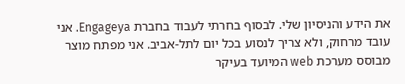את הידע והניסיון שלי. לבסוף בחרתי לעבוד בחברת Engageya. אני עובד מרחוק, ולא צריך לנסוע בכל יום לתל-אביב. אני מפתח מוצר מבוסס מערכת web המיועד בעיקר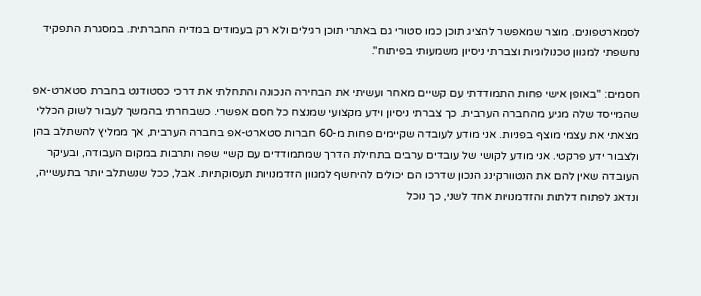לסמארטפונים. מוצר שמאפשר להציג תוכן כמו סטורי גם באתרי תוכן רגילים ולא רק בעמודים במדיה החברתית. במסגרת התפקיד נחשפתי למגוון טכנולוגיות וצברתי ניסיון משמעותי בפיתוח".

חסמים: "באופן אישי פחות התמודדתי עם קשיים מאחר ועשיתי את הבחירה הנכונה והתחלתי את דרכי כסטודנט בחברת סטארט-אפ שהמייסד שלה מגיע מהחברה הערבית. כך צברתי ניסיון וידע מקצועי שמנצח כל חסם אפשרי. כשבחרתי בהמשך לעבור לשוק הכללי מצאתי את עצמי מוצף בפניות. אני מודע לעובדה שקיימים פחות מ-60 חברות סטארט-אפ בחברה הערבית, אך ממליץ להשתלב בהן ולצבור ידע פרקטי. אני מודע לקושי של עובדים ערבים בתחילת הדרך שמתמודדים עם קשיי שפה ותרבות במקום העבודה, ובעיקר העובדה שאין להם את הנטוורקינג הנכון שדרכו הם יכולים להיחשף למגוון הזדמנויות תעסוקתיות. אבל, ככל שנשתלב יותר בתעשייה, ונדאג לפתוח דלתות והזדמנויות אחד לשני, כך נוכל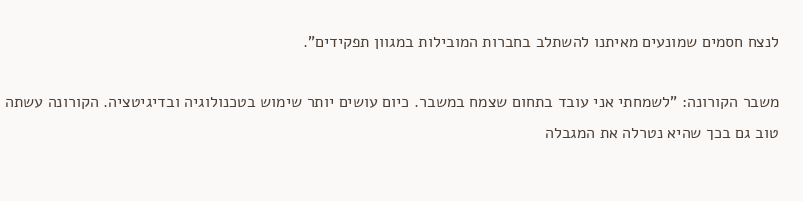לנצח חסמים שמונעים מאיתנו להשתלב בחברות המובילות במגוון תפקידים".

משבר הקורונה: "לשמחתי אני עובד בתחום שצמח במשבר. כיום עושים יותר שימוש בטכנולוגיה ובדיגיטציה. הקורונה עשתה טוב גם בכך שהיא נטרלה את המגבלה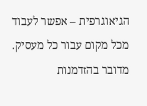הגיאוגרפית – אפשר לעבוד מכל מקום עבור כל מעסיק. מדובר בהזדמנות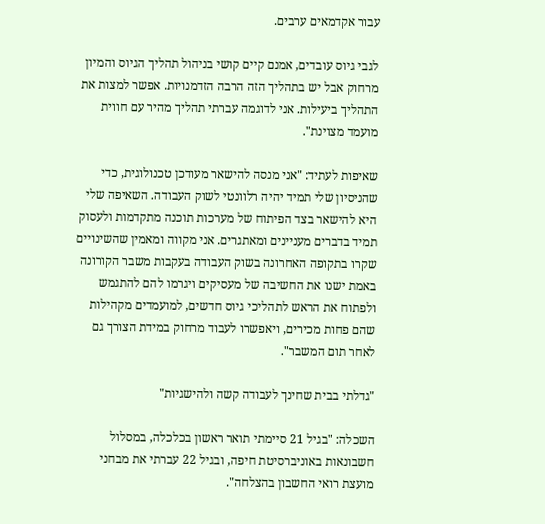עבור אקדמאים ערבים.

לגבי גיוס עובדים, אמנם קיים קושי בניהול תהליך הגיוס והמיון מרחוק אבל יש בתהליך הזה הרבה הזדמנויות. אפשר למצות את התהליך ביעילות. אני לדוגמה עברתי תהליך מהיר עם חווית מועמד מצוינת".

שאיפות לעתיד: "אני מנסה להישאר מעודכן טכנולוגית, כדי שהניסיון שלי תמיד יהיה רלוונטי לשוק העבודה. השאיפה שלי היא להישאר בצד הפיתוח של מערכות תוכנה מתקדמות ולעסוק תמיד בדברים מעניינים ומאתגרים. אני מקווה ומאמין שהשינויים שקרו בתקופה האחרונה בשוק העבודה בעקבות משבר הקורונה באמת ישנו את החשיבה של מעסיקים ויגרמו להם להתגמש ולפתוח את הראש לתהליכי גיוס חדשים, למועמדים מקהילות שהם פחות מכירים, ויאפשרו לעבוד מרחוק במידת הצורך גם לאחר תום המשבר".

"גדלתי בבית שחינך לעבודה קשה ולהישגיות"

השכלה: "בגיל 21 סיימתי תואר ראשון בכלכלה, במסלול חשבונאות באוניברסיטת חיפה, ובגיל 22 עברתי את מבחני מועצת רואי החשבון בהצלחה".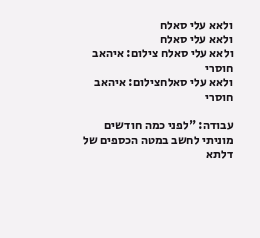ולאא עלי סאלח
ולאא עלי סאלח
ולאא עלי סאלח צילום: איהאב חוסרי
ולאא עלי סאלחצילום: איהאב חוסרי

עבודה: "לפני כמה חודשים מוניתי לחשב במטה הכספים של דלתא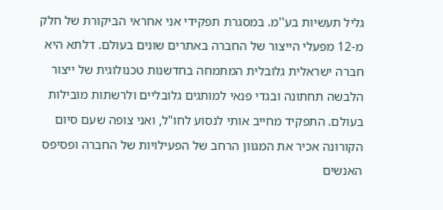גליל תעשיות בע''מ. במסגרת תפקידי אני אחראי הביקורת של חלק מ-12 מפעלי הייצור של החברה באתרים שונים בעולם. דלתא היא חברה ישראלית גלובלית המתמחה בחדשנות טכנולוגית של ייצור הלבשה תחתונה ובגדי פנאי למותגים גלובליים ולרשתות מובילות בעולם. התפקיד מחייב אותי לנסוע לחו"ל, ואני צופה שעם סיום הקורונה אכיר את המגוון הרחב של הפעילויות של החברה ופסיפס האנשים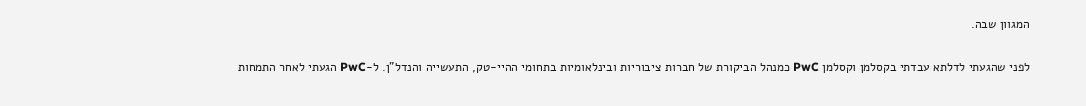המגוון שבה.

לפני שהגעתי לדלתא עבדתי בקסלמן וקסלמן PwC כמנהל הביקורת של חברות ציבוריות ובינלאומיות בתחומי ההיי-טק, התעשייה והנדל"ן. ל-PwC הגעתי לאחר התמחות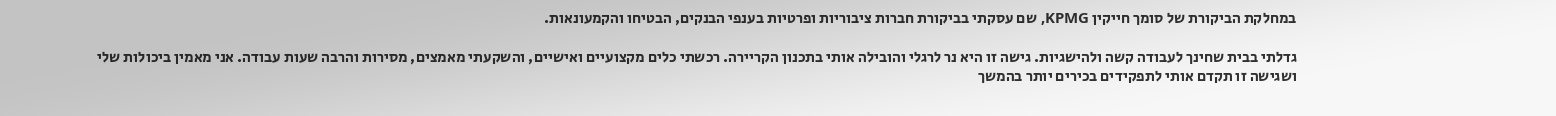במחלקת הביקורת של סומך חייקין KPMG, שם עסקתי בביקורת חברות ציבוריות ופרטיות בענפי הבנקים, הבטיחו והקמעונאות.

גדלתי בבית שחינך לעבודה קשה ולהישגיות. גישה זו היא נר לרגלי והובילה אותי בתכנון הקריירה. רכשתי כלים מקצועיים ואישיים, והשקעתי מאמצים, מסירות והרבה שעות עבודה. אני מאמין ביכולות שלי ושגישה זו תקדם אותי לתפקידים בכירים יותר בהמשך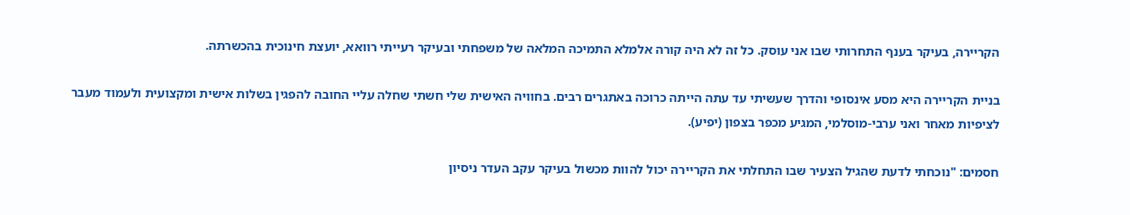הקריירה, בעיקר בענף התחרותי שבו אני עוסק. כל זה לא היה קורה אלמלא התמיכה המלאה של משפחתי ובעיקר רעייתי רוואא, יועצת חינוכית בהכשרתה.

בניית הקריירה היא מסע אינסופי והדרך שעשיתי עד עתה הייתה כרוכה באתגרים רבים. בחוויה האישית שלי חשתי שחלה עליי החובה להפגין בשלות אישית ומקצועית ולעמוד מעבר לציפיות מאחר ואני ערבי-מוסלמי, המגיע מכפר בצפון (יפיע).

חסמים: "נוכחתי לדעת שהגיל הצעיר שבו התחלתי את הקריירה יכול להוות מכשול בעיקר עקב העדר ניסיון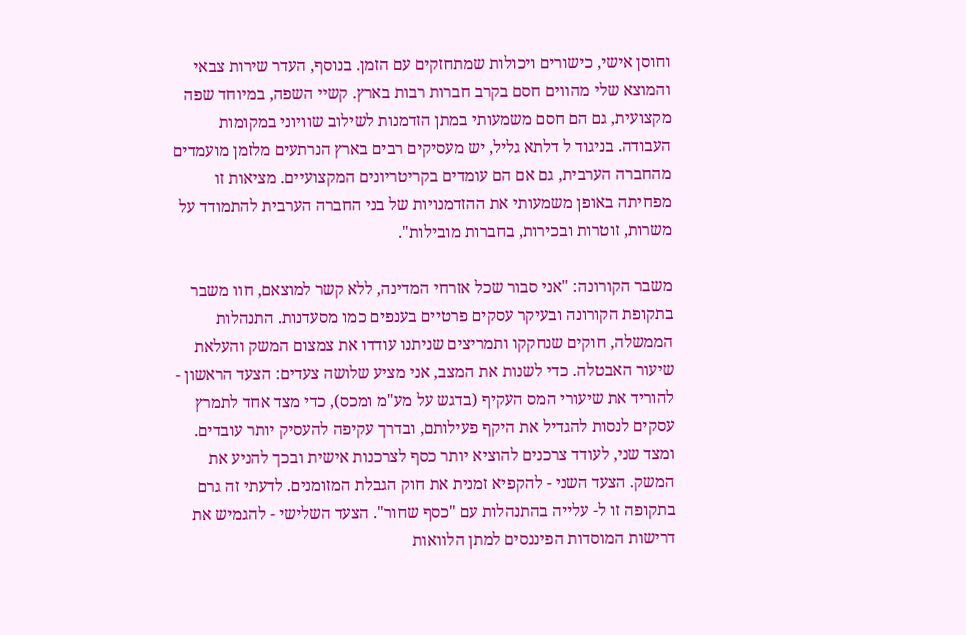וחוסן אישי, כישורים ויכולות שמתחזקים עם הזמן. בנוסף, העדר שירות צבאי והמוצא שלי מהווים חסם בקרב חברות רבות בארץ. קשיי השפה, במיוחד שפה מקצועית, גם הם חסם משמעותי במתן הזדמנות לשילוב שוויוני במקומות העבודה. בניגוד ל דלתא גליל, יש מעסיקים רבים בארץ הנרתעים מלזמן מועמדים מהחברה הערבית, גם אם הם עומדים בקריטריונים המקצועיים. מציאות זו מפחיתה באופן משמעותי את ההזדמנויות של בני החברה הערבית להתמודד על משרות, זוטרות ובכירות, בחברות מובילות".

משבר הקורונה: "אני סבור שכל אזרחי המדינה, ללא קשר למוצאם, חוו משבר בתקופת הקורונה ובעיקר עסקים פרטיים בענפים כמו מסעדנות. התנהלות הממשלה, חוקים שנחקקו ותמריצים שניתנו עודדו את צמצום המשק והעלאת שיעור האבטלה. כדי לשנות את המצב, אני מציע שלושה צעדים: הצעד הראשון - להוריד את שיעורי המס העקיף (בדגש על מע"מ ומכס), כדי מצד אחד לתמרץ עסקים לנסות להגדיל את היקף פעילותם, ובדרך עקיפה להעסיק יותר עובדים. ומצד שני, לעודד צרכנים להוציא יותר כסף לצרכנות אישית ובכך להניע את המשק. הצעד השני - להקפיא זמנית את חוק הגבלת המזומנים. לדעתי זה גרם בתקופה זו ל- עלייה בהתנהלות עם "כסף שחור". הצעד השלישי - להגמיש את דרישות המוסדות הפיננסים למתן הלוואות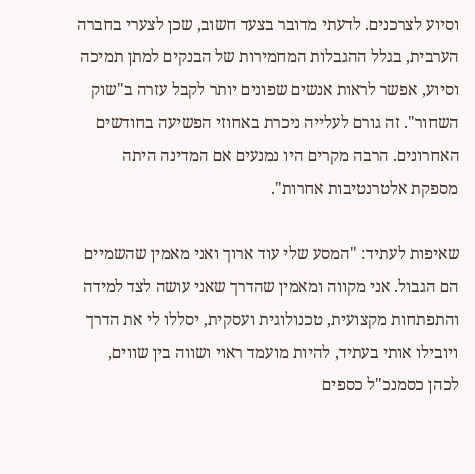וסיוע לצרכנים. לדעתי מדובר בצעד חשוב, שכן לצערי בחברה הערבית, בגלל ההגבלות המחמירות של הבנקים למתן תמיכה וסיוע, אפשר לראות אנשים שפונים יותר לקבל עזרה ב"שוק השחור". זה גורם לעלייה ניכרת באחוזי הפשיעה בחודשים האחרונים. הרבה מקרים היו נמנעים אם המדינה היתה מספקת אלטרנטיבות אחרות".

שאיפות לעתיד: "המסע שלי עוד ארוך ואני מאמין שהשמיים הם הגבול. אני מקווה ומאמין שהדרך שאני עושה לצד למידה והתפתחות מקצועית, טכנולוגית ועסקית, יסללו לי את הדרך ויובילו אותי בעתיד, להיות מועמד ראוי ושווה בין שווים, לכהן כסמנכ"ל כספים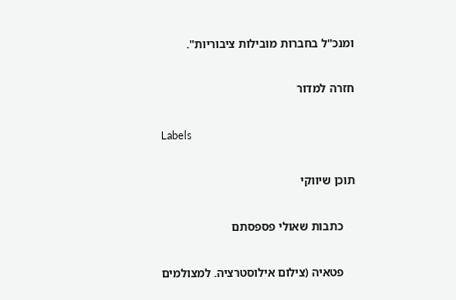ומנכ"ל בחברות מובילות ציבוריות".

חזרה למדור

Labels

תוכן שיווקי

    כתבות שאולי פספסתם

    פטאיה (צילום אילוסטרציה. למצולמים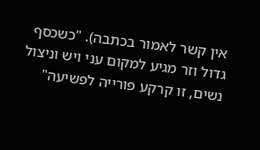אין קשר לאמור בכתבה). "כשכסף גדול וזר מגיע למקום עני ויש וניצול נשים, זו קרקע פורייה לפשיעה"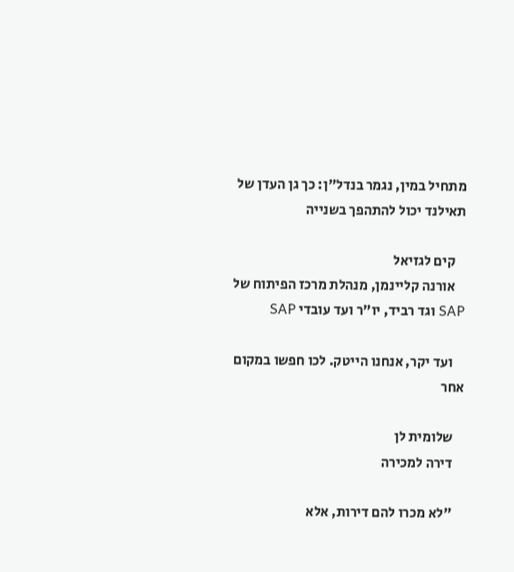מתחיל במין, נגמר בנדל"ן: כך גן העדן של תאילנד יכול להתהפך בשנייה

    קים לגזיאל
    אורנה קליינמן, מנהלת מרכז הפיתוח של SAP וגד רביד, יו"ר ועד עובדי SAP

    ועד יקר, אנחנו הייטק. לכו חפשו במקום אחר

    שלומית לן
    דירה למכירה

    "לא מכרו להם דירות, אלא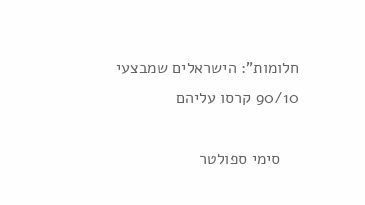חלומות": הישראלים שמבצעי 90/10 קרסו עליהם

    סימי ספולטר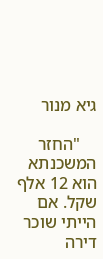גיא מנור

    "החזר המשכנתא הוא 12 אלף שקל. אם הייתי שוכר דירה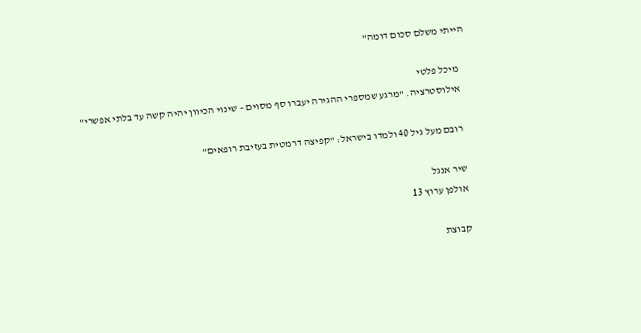הייתי משלם סכום דומה"

    מיכל פלטי
    אילוסטרציה. "מרגע שמספרי ההגירה יעברו סף מסוים – שינוי הכיוון יהיה קשה עד בלתי אפשרי"

    רובם מעל גיל 40 ולמדו בישראל: "קפיצה דרמטית בעזיבת רופאים"

    שיר אנגל
    אולפן ערוץ 13

    קבוצת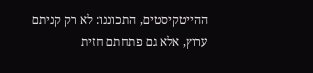ההייטקיסטים, התכוננו: לא רק קניתם ערוץ, אלא גם פתחתם חזית